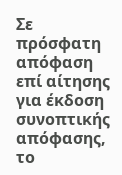Σε πρόσφατη απόφαση επί αίτησης για έκδοση συνοπτικής απόφασης, το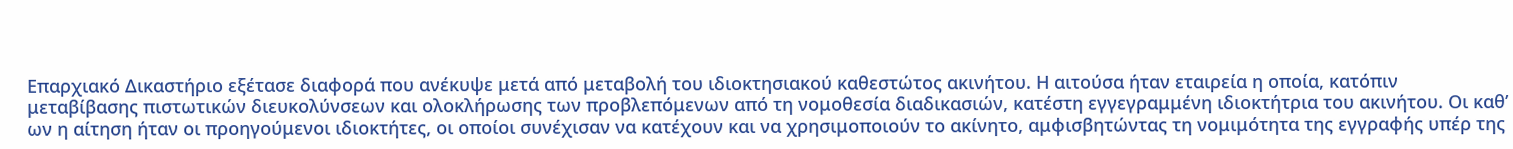Επαρχιακό Δικαστήριο εξέτασε διαφορά που ανέκυψε μετά από μεταβολή του ιδιοκτησιακού καθεστώτος ακινήτου. Η αιτούσα ήταν εταιρεία η οποία, κατόπιν μεταβίβασης πιστωτικών διευκολύνσεων και ολοκλήρωσης των προβλεπόμενων από τη νομοθεσία διαδικασιών, κατέστη εγγεγραμμένη ιδιοκτήτρια του ακινήτου. Οι καθ’ ων η αίτηση ήταν οι προηγούμενοι ιδιοκτήτες, οι οποίοι συνέχισαν να κατέχουν και να χρησιμοποιούν το ακίνητο, αμφισβητώντας τη νομιμότητα της εγγραφής υπέρ της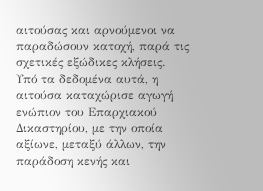αιτούσας και αρνούμενοι να παραδώσουν κατοχή, παρά τις σχετικές εξώδικες κλήσεις.
Υπό τα δεδομένα αυτά, η αιτούσα καταχώρισε αγωγή ενώπιον του Επαρχιακού Δικαστηρίου, με την οποία αξίωνε, μεταξύ άλλων, την παράδοση κενής και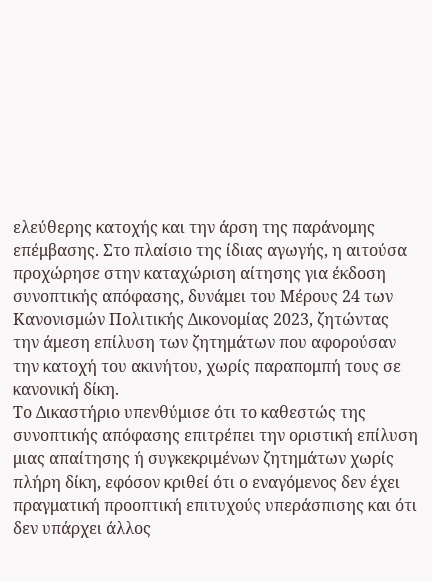ελεύθερης κατοχής και την άρση της παράνομης επέμβασης. Στο πλαίσιο της ίδιας αγωγής, η αιτούσα προχώρησε στην καταχώριση αίτησης για έκδοση συνοπτικής απόφασης, δυνάμει του Μέρους 24 των Κανονισμών Πολιτικής Δικονομίας 2023, ζητώντας την άμεση επίλυση των ζητημάτων που αφορούσαν την κατοχή του ακινήτου, χωρίς παραπομπή τους σε κανονική δίκη.
Το Δικαστήριο υπενθύμισε ότι το καθεστώς της συνοπτικής απόφασης επιτρέπει την οριστική επίλυση μιας απαίτησης ή συγκεκριμένων ζητημάτων χωρίς πλήρη δίκη, εφόσον κριθεί ότι ο εναγόμενος δεν έχει πραγματική προοπτική επιτυχούς υπεράσπισης και ότι δεν υπάρχει άλλος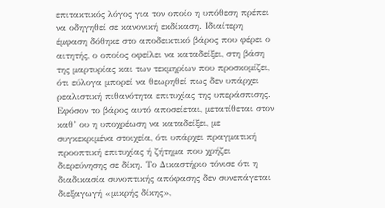επιτακτικός λόγος για τον οποίο η υπόθεση πρέπει να οδηγηθεί σε κανονική εκδίκαση. Ιδιαίτερη έμφαση δόθηκε στο αποδεικτικό βάρος που φέρει ο αιτητής, ο οποίος οφείλει να καταδείξει, στη βάση της μαρτυρίας και των τεκμηρίων που προσκομίζει, ότι εύλογα μπορεί να θεωρηθεί πως δεν υπάρχει ρεαλιστική πιθανότητα επιτυχίας της υπεράσπισης.
Εφόσον το βάρος αυτό αποσείεται, μετατίθεται στον καθ’ ου η υποχρέωση να καταδείξει, με συγκεκριμένα στοιχεία, ότι υπάρχει πραγματική προοπτική επιτυχίας ή ζήτημα που χρήζει διερεύνησης σε δίκη. Το Δικαστήριο τόνισε ότι η διαδικασία συνοπτικής απόφασης δεν συνεπάγεται διεξαγωγή «μικρής δίκης»,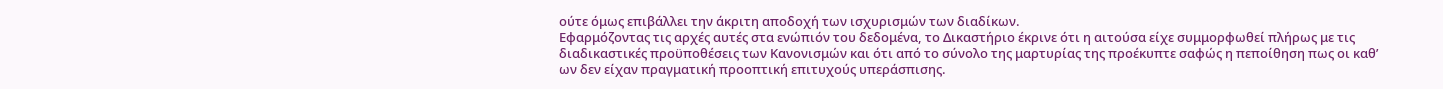ούτε όμως επιβάλλει την άκριτη αποδοχή των ισχυρισμών των διαδίκων.
Εφαρμόζοντας τις αρχές αυτές στα ενώπιόν του δεδομένα, το Δικαστήριο έκρινε ότι η αιτούσα είχε συμμορφωθεί πλήρως με τις διαδικαστικές προϋποθέσεις των Κανονισμών και ότι από το σύνολο της μαρτυρίας της προέκυπτε σαφώς η πεποίθηση πως οι καθ’ ων δεν είχαν πραγματική προοπτική επιτυχούς υπεράσπισης.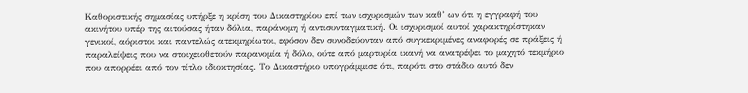Καθοριστικής σημασίας υπήρξε η κρίση του Δικαστηρίου επί των ισχυρισμών των καθ’ ων ότι η εγγραφή του ακινήτου υπέρ της αιτούσας ήταν δόλια, παράνομη ή αντισυνταγματική. Οι ισχυρισμοί αυτοί χαρακτηρίστηκαν γενικοί, αόριστοι και παντελώς ατεκμηρίωτοι, εφόσον δεν συνοδεύονταν από συγκεκριμένες αναφορές σε πράξεις ή παραλείψεις που να στοιχειοθετούν παρανομία ή δόλο, ούτε από μαρτυρία ικανή να ανατρέψει το μαχητό τεκμήριο που απορρέει από τον τίτλο ιδιοκτησίας. Το Δικαστήριο υπογράμμισε ότι, παρότι στο στάδιο αυτό δεν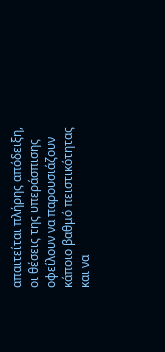απαιτείται πλήρης απόδειξη, οι θέσεις της υπεράσπισης οφείλουν να παρουσιάζουν κάποιο βαθμό πειστικότητας και να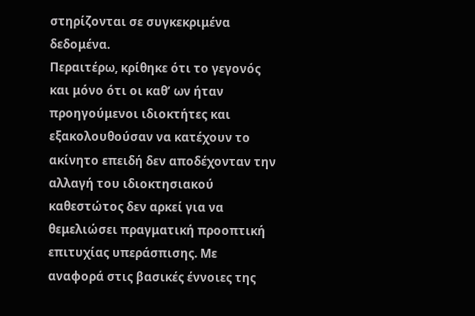στηρίζονται σε συγκεκριμένα δεδομένα.
Περαιτέρω, κρίθηκε ότι το γεγονός και μόνο ότι οι καθ’ ων ήταν προηγούμενοι ιδιοκτήτες και εξακολουθούσαν να κατέχουν το ακίνητο επειδή δεν αποδέχονταν την αλλαγή του ιδιοκτησιακού καθεστώτος δεν αρκεί για να θεμελιώσει πραγματική προοπτική επιτυχίας υπεράσπισης. Με αναφορά στις βασικές έννοιες της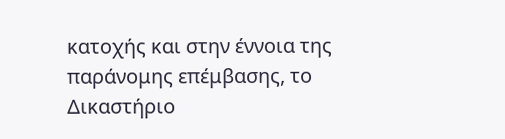κατοχής και στην έννοια της παράνομης επέμβασης, το Δικαστήριο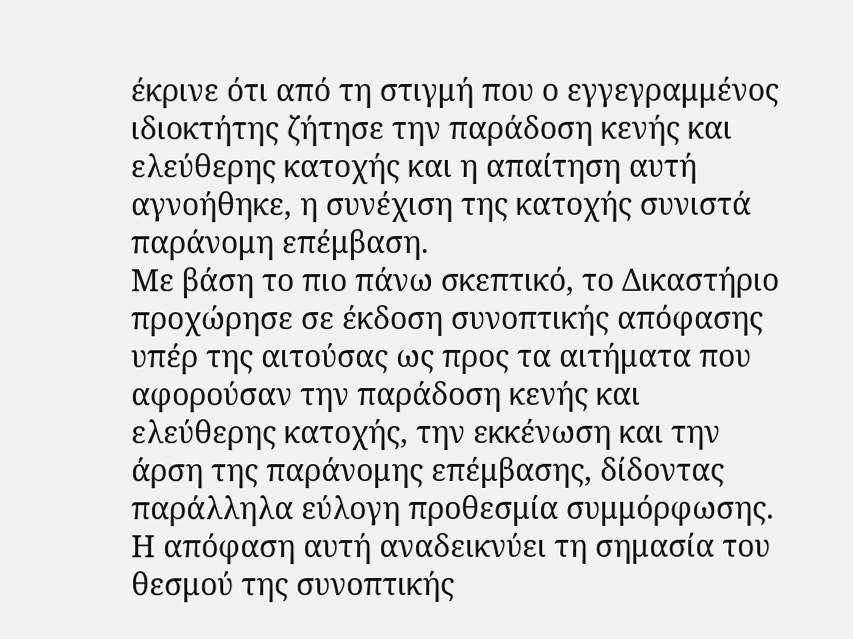έκρινε ότι από τη στιγμή που ο εγγεγραμμένος ιδιοκτήτης ζήτησε την παράδοση κενής και ελεύθερης κατοχής και η απαίτηση αυτή αγνοήθηκε, η συνέχιση της κατοχής συνιστά παράνομη επέμβαση.
Με βάση το πιο πάνω σκεπτικό, το Δικαστήριο προχώρησε σε έκδοση συνοπτικής απόφασης υπέρ της αιτούσας ως προς τα αιτήματα που αφορούσαν την παράδοση κενής και ελεύθερης κατοχής, την εκκένωση και την άρση της παράνομης επέμβασης, δίδοντας παράλληλα εύλογη προθεσμία συμμόρφωσης.
Η απόφαση αυτή αναδεικνύει τη σημασία του θεσμού της συνοπτικής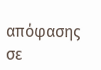απόφασης σε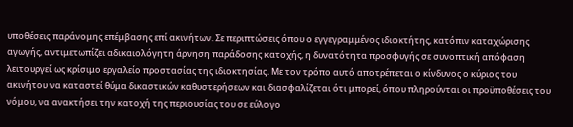υποθέσεις παράνομης επέμβασης επί ακινήτων. Σε περιπτώσεις όπου ο εγγεγραμμένος ιδιοκτήτης, κατόπιν καταχώρισης αγωγής, αντιμετωπίζει αδικαιολόγητη άρνηση παράδοσης κατοχής, η δυνατότητα προσφυγής σε συνοπτική απόφαση λειτουργεί ως κρίσιμο εργαλείο προστασίας της ιδιοκτησίας. Με τον τρόπο αυτό αποτρέπεται ο κίνδυνος ο κύριος του ακινήτου να καταστεί θύμα δικαστικών καθυστερήσεων και διασφαλίζεται ότι μπορεί, όπου πληρούνται οι προϋποθέσεις του νόμου, να ανακτήσει την κατοχή της περιουσίας του σε εύλογο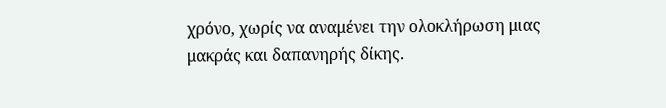χρόνο, χωρίς να αναμένει την ολοκλήρωση μιας μακράς και δαπανηρής δίκης.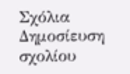Σχόλια
Δημοσίευση σχολίου